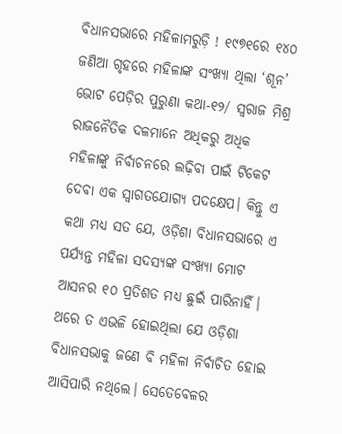ବିଧାନସଭାରେ ମହିଳାମରୁଡ଼ି ! ୧୯୭୧ରେ ୧୪୦ ଜଣିଆ ଗୃହରେ ମହିଳାଙ୍କ ସଂଖ୍ୟା ଥିଲା ‘ଶୂନ’
ଭୋଟ ପେଡ଼ିର ପୁରୁଣା କଥା-୧୨/ ସ୍ବରାଜ ମିଶ୍ର
ରାଜନୈତିକ ଦଳମାନେ ଅଧିକରୁ ଅଧିକ ମହିଳାଙ୍କୁ ନିର୍ବାଚନରେ ଲଢ଼ିବା ପାଇଁ ଟିକେଟ ଦେବା ଏକ ସ୍ୱାଗତଯୋଗ୍ୟ ପଦକ୍ଷେପ। କିନ୍ତୁ ଏ କଥା ମଧ୍ୟ ସତ ଯେ, ଓଡ଼ିଶା ବିଧାନସଭାରେ ଏ ପର୍ଯ୍ୟନ୍ତ ମହିଳା ସଦସ୍ୟଙ୍କ ସଂଖ୍ୟା ମୋଟ ଆସନର ୧୦ ପ୍ରତିଶତ ମଧ୍ୟ ଛୁଇଁ ପାରିନାହିଁ। ଥରେ ତ ଏଭଳି ହୋଇଥିଲା ଯେ ଓଡ଼ିଶା ବିଧାନସଭାକୁ ଜଣେ ବି ମହିଳା ନିର୍ବାଚିତ ହୋଇ ଆସିପାରି ନଥିଲେ। ସେତେବେଳର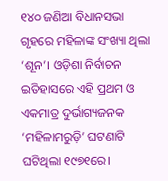୧୪୦ ଜଣିଆ ବିଧାନସଭା ଗୃହରେ ମହିଳାଙ୍କ ସଂଖ୍ୟା ଥିଲା ‘ଶୂନ’। ଓଡ଼ିଶା ନିର୍ବାଚନ ଇତିହାସରେ ଏହି ପ୍ରଥମ ଓ ଏକମାତ୍ର ଦୁର୍ଭାଗ୍ୟଜନକ ‘ମହିଳାମରୁଡ଼ି’ ଘଟଣାଟି ଘଟିଥିଲା ୧୯୭୧ରେ।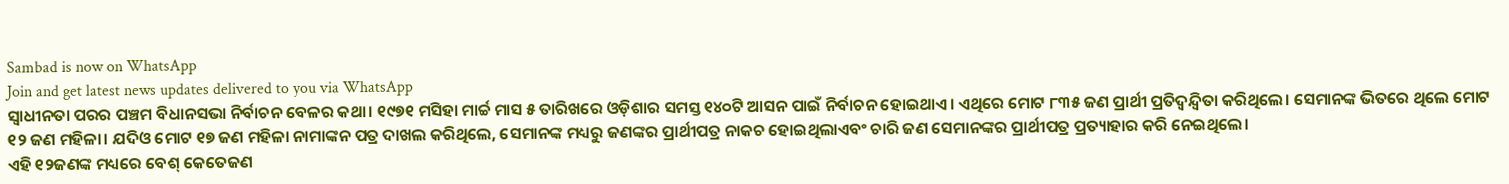Sambad is now on WhatsApp
Join and get latest news updates delivered to you via WhatsApp
ସ୍ୱାଧୀନତା ପରର ପଞ୍ଚମ ବିଧାନସଭା ନିର୍ବାଚନ ବେଳର କଥା। ୧୯୭୧ ମସିହା ମାର୍ଚ୍ଚ ମାସ ୫ ତାରିଖରେ ଓଡ଼ିଶାର ସମସ୍ତ ୧୪୦ଟି ଆସନ ପାଇଁ ନିର୍ବାଚନ ହୋଇଥାଏ। ଏଥିରେ ମୋଟ ୮୩୫ ଜଣ ପ୍ରାର୍ଥୀ ପ୍ରତିଦ୍ଵନ୍ଦ୍ୱିତା କରିଥିଲେ। ସେମାନଙ୍କ ଭିତରେ ଥିଲେ ମୋଟ ୧୨ ଜଣ ମହିଳା। ଯଦିଓ ମୋଟ ୧୭ ଜଣ ମହିଳା ନାମାଙ୍କନ ପତ୍ର ଦାଖଲ କରିଥିଲେ, ସେମାନଙ୍କ ମଧ୍ୟରୁ ଜଣଙ୍କର ପ୍ରାର୍ଥୀପତ୍ର ନାକଚ ହୋଇଥିଲାଏବଂ ଚାରି ଜଣ ସେମାନଙ୍କର ପ୍ରାର୍ଥୀପତ୍ର ପ୍ରତ୍ୟାହାର କରି ନେଇଥିଲେ।
ଏହି ୧୨ଜଣଙ୍କ ମଧ୍ୟରେ ବେଶ୍ କେତେଜଣ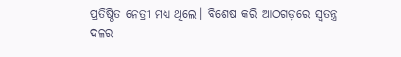ପ୍ରତିଷ୍ଠିତ ନେତ୍ରୀ ମଧ୍ୟ ଥିଲେ। ବିଶେଷ କରି ଆଠଗଡ଼ରେ ସ୍ୱତନ୍ତ୍ର ଦଳର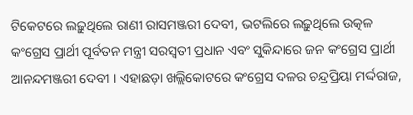ଟିକେଟରେ ଲଢ଼ୁଥିଲେ ରାଣୀ ରାସମଞ୍ଜରୀ ଦେବୀ, ଭଟଲିରେ ଲଢ଼ୁଥିଲେ ଉତ୍କଳ କଂଗ୍ରେସ ପ୍ରାର୍ଥୀ ପୂର୍ବତନ ମନ୍ତ୍ରୀ ସରସ୍ୱତୀ ପ୍ରଧାନ ଏବଂ ସୁକିନ୍ଦାରେ ଜନ କଂଗ୍ରେସ ପ୍ରାର୍ଥୀ ଆନନ୍ଦମଞ୍ଜରୀ ଦେବୀ । ଏହାଛଡ଼ା ଖଲ୍ଲିକୋଟରେ କଂଗ୍ରେସ ଦଳର ଚନ୍ଦ୍ରପ୍ରିୟା ମର୍ଦ୍ଦରାଜ,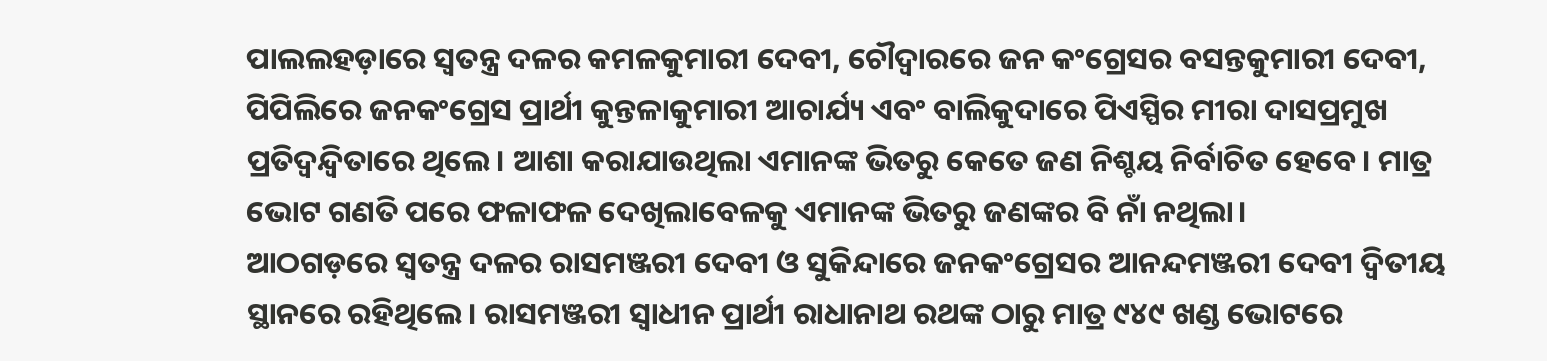ପାଲଲହଡ଼ାରେ ସ୍ୱତନ୍ତ୍ର ଦଳର କମଳକୁମାରୀ ଦେବୀ, ଚୌଦ୍ଵାରରେ ଜନ କଂଗ୍ରେସର ବସନ୍ତକୁମାରୀ ଦେବୀ, ପିପିଲିରେ ଜନକଂଗ୍ରେସ ପ୍ରାର୍ଥୀ କୁନ୍ତଳାକୁମାରୀ ଆଚାର୍ଯ୍ୟ ଏବଂ ବାଲିକୁଦାରେ ପିଏସ୍ପିର ମୀରା ଦାସପ୍ରମୁଖ ପ୍ରତିଦ୍ଵନ୍ଦ୍ୱିତାରେ ଥିଲେ। ଆଶା କରାଯାଉଥିଲା ଏମାନଙ୍କ ଭିତରୁ କେତେ ଜଣ ନିଶ୍ଚୟ ନିର୍ବାଚିତ ହେବେ। ମାତ୍ର ଭୋଟ ଗଣତି ପରେ ଫଳାଫଳ ଦେଖିଲାବେଳକୁ ଏମାନଙ୍କ ଭିତରୁ ଜଣଙ୍କର ବି ନାଁ ନଥିଲା।
ଆଠଗଡ଼ରେ ସ୍ୱତନ୍ତ୍ର ଦଳର ରାସମଞ୍ଜରୀ ଦେବୀ ଓ ସୁକିନ୍ଦାରେ ଜନକଂଗ୍ରେସର ଆନନ୍ଦମଞ୍ଜରୀ ଦେବୀ ଦ୍ଵିତୀୟ ସ୍ଥାନରେ ରହିଥିଲେ। ରାସମଞ୍ଜରୀ ସ୍ୱାଧୀନ ପ୍ରାର୍ଥୀ ରାଧାନାଥ ରଥଙ୍କ ଠାରୁ ମାତ୍ର ୯୪୯ ଖଣ୍ଡ ଭୋଟରେ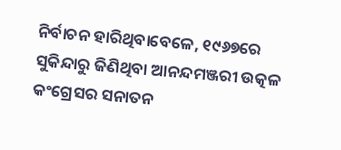ନିର୍ବାଚନ ହାରିଥିବାବେଳେ, ୧୯୬୭ରେ ସୁକିନ୍ଦାରୁ ଜିଣିଥିବା ଆନନ୍ଦମଞ୍ଜରୀ ଉତ୍କଳ କଂଗ୍ରେସର ସନାତନ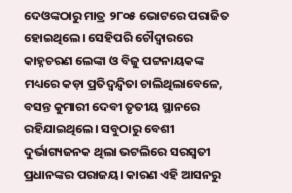ଦେଓଙ୍କଠାରୁ ମାତ୍ର ୨୮୦୫ ଭୋଟରେ ପରାଜିତ ହୋଇଥିଲେ। ସେହିପରି ଚୌଦ୍ଵାରରେ କାହ୍ନଚରଣ ଲେଙ୍କା ଓ ବିଜୁ ପଟ୍ଟନାୟକଙ୍କ ମଧ୍ୟରେ କଡ଼ା ପ୍ରତିଦ୍ଵନ୍ଦ୍ୱିତା ଚାଲିଥିଲାବେଳେ, ବସନ୍ତ କୁମାରୀ ଦେବୀ ତୃତୀୟ ସ୍ଥାନରେ ରହିଯାଇଥିଲେ। ସବୁଠାରୁ ବେଶୀ ଦୁର୍ଭାଗ୍ୟଜନକ ଥିଲା ଭଟଲିରେ ସରସ୍ୱତୀ ପ୍ରଧାନଙ୍କର ପରାଜୟ। କାରଣ ଏହି ଆସନରୁ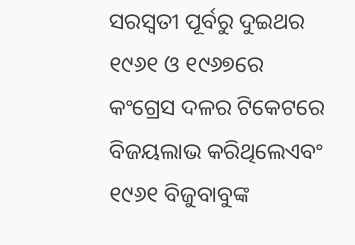ସରସ୍ୱତୀ ପୂର୍ବରୁ ଦୁଇଥର ୧୯୬୧ ଓ ୧୯୬୭ରେ କଂଗ୍ରେସ ଦଳର ଟିକେଟରେ ବିଜୟଲାଭ କରିଥିଲେଏବଂ ୧୯୬୧ ବିଜୁବାବୁଙ୍କ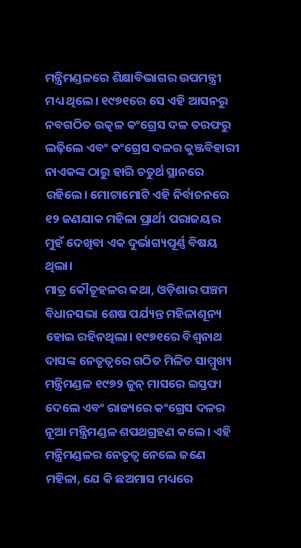ମନ୍ତ୍ରିମଣ୍ଡଳରେ ଶିକ୍ଷାବିଭାଗର ଉପମନ୍ତ୍ରୀ ମଧ୍ୟ ଥିଲେ। ୧୯୭୧ରେ ସେ ଏହି ଆସନରୁ ନବଗଠିତ ଉତ୍କଳ କଂଗ୍ରେସ ଦଳ ତରଫରୁ ଲଢ଼ିଲେ ଏବଂ କଂଗ୍ରେସ ଦଳର କୁଞ୍ଜବିହାରୀ ନାଏକଙ୍କ ଠାରୁ ହାରି ଚତୁର୍ଥ ସ୍ଥାନରେ ରହିଲେ। ମୋଟାମୋଟି ଏହି ନିର୍ବାଚନରେ ୧୨ ଜଣଯାକ ମହିଳା ପ୍ରାର୍ଥୀ ପରାଜୟର ମୁହଁ ଦେଖିବା ଏକ ଦୁର୍ଭାଗ୍ୟପୂର୍ଣ୍ଣ ବିଷୟ ଥିଲା।
ମାତ୍ର କୌତୂହଳର କଥା, ଓଡ଼ିଶାର ପଞ୍ଚମ ବିଧାନସଭା ଶେଷ ପର୍ଯ୍ୟନ୍ତ ମହିଳାଶୂନ୍ୟ ହୋଇ ରହିନଥିଲା। ୧୯୭୧ରେ ବିଶ୍ୱନାଥ ଦାସଙ୍କ ନେତୃତ୍ଵରେ ଗଠିତ ମିଳିତ ସାମ୍ମୁଖ୍ୟ ମନ୍ତ୍ରିମଣ୍ଡଳ ୧୯୭୨ ଜୁନ୍ ମାସରେ ଇସ୍ତଫା ଦେଲେ ଏବଂ ରାଜ୍ୟରେ କଂଗ୍ରେସ ଦଳର ନୂଆ ମନ୍ତ୍ରିମଣ୍ଡଳ ଶପଥଗ୍ରହଣ କଲେ। ଏହି ମନ୍ତ୍ରିମଣ୍ଡଳର ନେତୃତ୍ଵ ନେଲେ ଜଣେ ମହିଳା, ଯେ କି ଛଅମାସ ମଧ୍ୟରେ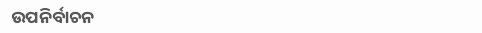ଉପନିର୍ବାଚନ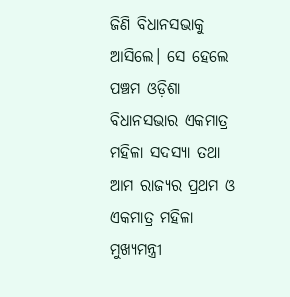ଜିଣି ବିଧାନସଭାକୁ ଆସିଲେ। ସେ ହେଲେ ପଞ୍ଚମ ଓଡ଼ିଶା ବିଧାନସଭାର ଏକମାତ୍ର ମହିଳା ସଦସ୍ୟା ତଥା ଆମ ରାଜ୍ୟର ପ୍ରଥମ ଓ ଏକମାତ୍ର ମହିଳା ମୁଖ୍ୟମନ୍ତ୍ରୀ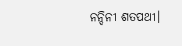ନନ୍ଦିନୀ ଶତପଥୀ।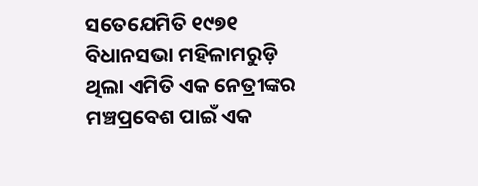ସତେଯେମିତି ୧୯୭୧ ବିଧାନସଭା ମହିଳାମରୁଡ଼ି ଥିଲା ଏମିତି ଏକ ନେତ୍ରୀଙ୍କର ମଞ୍ଚପ୍ରବେଶ ପାଇଁ ଏକ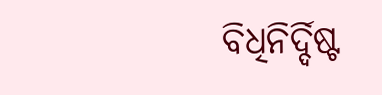ବିଧିନିର୍ଦ୍ଦିଷ୍ଟ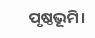ପୃଷ୍ଠଭୂମି।